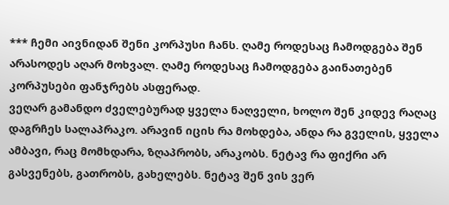*** ჩემი აივნიდან შენი კორპუსი ჩანს. ღამე როდესაც ჩამოდგება შენ არასოდეს აღარ მოხვალ. ღამე როდესაც ჩამოდგება გაინათებენ კორპუსები ფანჯრებს ასფერად.
ვეღარ გამანდო ძველებურად ყველა ნაღველი, ხოლო შენ კიდევ რაღაც დაგრჩეს სალაპრაკო. არავინ იცის რა მოხდება, ანდა რა გველის, ყველა ამბავი, რაც მომხდარა, ზღაპრობს, არაკობს. ნეტავ რა ფიქრი არ გასვენებს, გათრობს, გახელებს. ნეტავ შენ ვის ვერ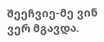შეეჩვიე-მე ვინ ვერ მგავდა.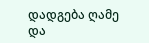დადგება ღამე და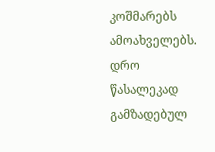კოშმარებს ამოახველებს. დრო წასალეკად გამზადებულ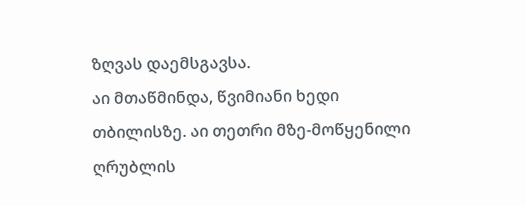ზღვას დაემსგავსა.
აი მთაწმინდა, წვიმიანი ხედი თბილისზე. აი თეთრი მზე-მოწყენილი ღრუბლის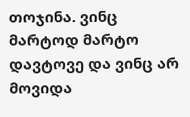თოჯინა. ვინც მარტოდ მარტო დავტოვე და ვინც არ მოვიდა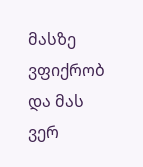მასზე ვფიქრობ და მას ვერ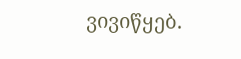ვივიწყებ.